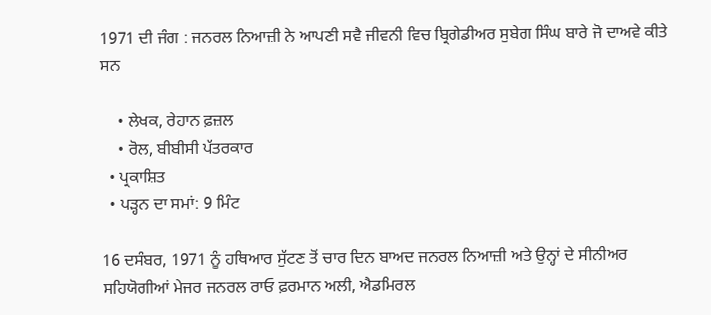1971 ਦੀ ਜੰਗ : ਜਨਰਲ ਨਿਆਜ਼ੀ ਨੇ ਆਪਣੀ ਸਵੈ ਜੀਵਨੀ ਵਿਚ ਬ੍ਰਿਗੇਡੀਅਰ ਸੁਬੇਗ ਸਿੰਘ ਬਾਰੇ ਜੋ ਦਾਅਵੇ ਕੀਤੇ ਸਨ

    • ਲੇਖਕ, ਰੇਹਾਨ ਫ਼ਜ਼ਲ
    • ਰੋਲ, ਬੀਬੀਸੀ ਪੱਤਰਕਾਰ
  • ਪ੍ਰਕਾਸ਼ਿਤ
  • ਪੜ੍ਹਨ ਦਾ ਸਮਾਂ: 9 ਮਿੰਟ

16 ਦਸੰਬਰ, 1971 ਨੂੰ ਹਥਿਆਰ ਸੁੱਟਣ ਤੋਂ ਚਾਰ ਦਿਨ ਬਾਅਦ ਜਨਰਲ ਨਿਆਜ਼ੀ ਅਤੇ ਉਨ੍ਹਾਂ ਦੇ ਸੀਨੀਅਰ ਸਹਿਯੋਗੀਆਂ ਮੇਜਰ ਜਨਰਲ ਰਾਓ ਫ਼ਰਮਾਨ ਅਲੀ, ਐਡਮਿਰਲ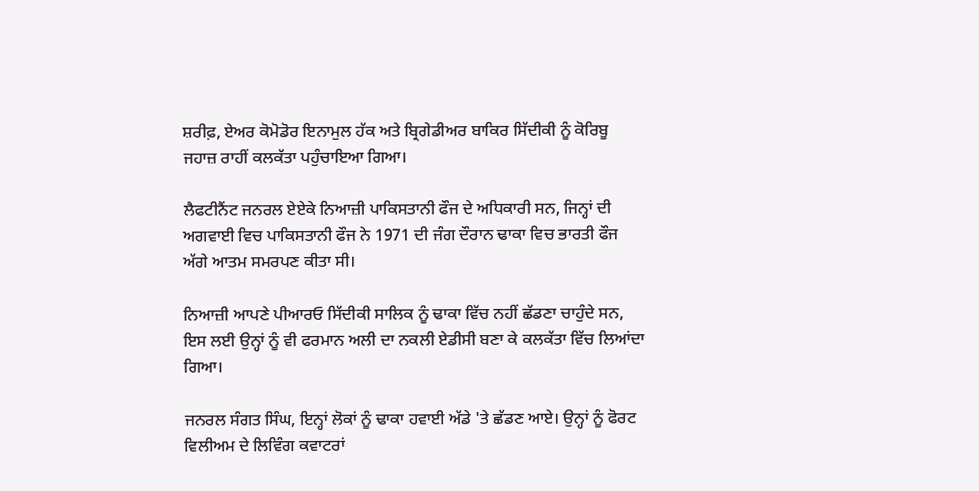ਸ਼ਰੀਫ਼, ਏਅਰ ਕੋਮੋਡੋਰ ਇਨਾਮੁਲ ਹੱਕ ਅਤੇ ਬ੍ਰਿਗੇਡੀਅਰ ਬਾਕਿਰ ਸਿੱਦੀਕੀ ਨੂੰ ਕੋਰਿਬੂ ਜਹਾਜ਼ ਰਾਹੀਂ ਕਲਕੱਤਾ ਪਹੁੰਚਾਇਆ ਗਿਆ।

ਲੈਫਟੀਨੈਂਟ ਜਨਰਲ ਏਏਕੇ ਨਿਆਜ਼ੀ ਪਾਕਿਸਤਾਨੀ ਫੌਜ ਦੇ ਅਧਿਕਾਰੀ ਸਨ, ਜਿਨ੍ਹਾਂ ਦੀ ਅਗਵਾਈ ਵਿਚ ਪਾਕਿਸਤਾਨੀ ਫੌਜ ਨੇ 1971 ਦੀ ਜੰਗ ਦੌਰਾਨ ਢਾਕਾ ਵਿਚ ਭਾਰਤੀ ਫੌਜ ਅੱਗੇ ਆਤਮ ਸਮਰਪਣ ਕੀਤਾ ਸੀ।

ਨਿਆਜ਼ੀ ਆਪਣੇ ਪੀਆਰਓ ਸਿੱਦੀਕੀ ਸਾਲਿਕ ਨੂੰ ਢਾਕਾ ਵਿੱਚ ਨਹੀਂ ਛੱਡਣਾ ਚਾਹੁੰਦੇ ਸਨ, ਇਸ ਲਈ ਉਨ੍ਹਾਂ ਨੂੰ ਵੀ ਫਰਮਾਨ ਅਲੀ ਦਾ ਨਕਲੀ ਏਡੀਸੀ ਬਣਾ ਕੇ ਕਲਕੱਤਾ ਵਿੱਚ ਲਿਆਂਦਾ ਗਿਆ।

ਜਨਰਲ ਸੰਗਤ ਸਿੰਘ, ਇਨ੍ਹਾਂ ਲੋਕਾਂ ਨੂੰ ਢਾਕਾ ਹਵਾਈ ਅੱਡੇ 'ਤੇ ਛੱਡਣ ਆਏ। ਉਨ੍ਹਾਂ ਨੂੰ ਫੋਰਟ ਵਿਲੀਅਮ ਦੇ ਲਿਵਿੰਗ ਕਵਾਟਰਾਂ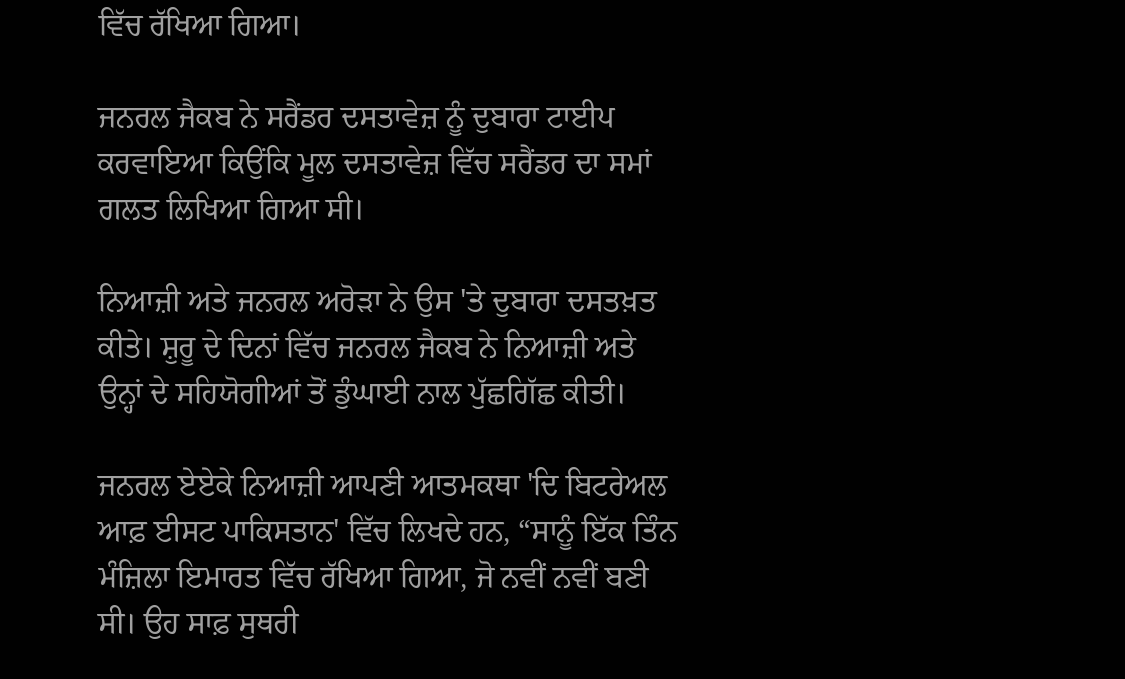ਵਿੱਚ ਰੱਖਿਆ ਗਿਆ।

ਜਨਰਲ ਜੈਕਬ ਨੇ ਸਰੈਂਡਰ ਦਸਤਾਵੇਜ਼ ਨੂੰ ਦੁਬਾਰਾ ਟਾਈਪ ਕਰਵਾਇਆ ਕਿਉਂਕਿ ਮੂਲ ਦਸਤਾਵੇਜ਼ ਵਿੱਚ ਸਰੈਂਡਰ ਦਾ ਸਮਾਂ ਗਲਤ ਲਿਖਿਆ ਗਿਆ ਸੀ।

ਨਿਆਜ਼ੀ ਅਤੇ ਜਨਰਲ ਅਰੋੜਾ ਨੇ ਉਸ 'ਤੇ ਦੁਬਾਰਾ ਦਸਤਖ਼ਤ ਕੀਤੇ। ਸ਼ੁਰੂ ਦੇ ਦਿਨਾਂ ਵਿੱਚ ਜਨਰਲ ਜੈਕਬ ਨੇ ਨਿਆਜ਼ੀ ਅਤੇ ਉਨ੍ਹਾਂ ਦੇ ਸਹਿਯੋਗੀਆਂ ਤੋਂ ਡੁੰਘਾਈ ਨਾਲ ਪੁੱਛਗਿੱਛ ਕੀਤੀ।

ਜਨਰਲ ਏਏਕੇ ਨਿਆਜ਼ੀ ਆਪਣੀ ਆਤਮਕਥਾ 'ਦਿ ਬਿਟਰੇਅਲ ਆਫ਼ ਈਸਟ ਪਾਕਿਸਤਾਨ' ਵਿੱਚ ਲਿਖਦੇ ਹਨ, “ਸਾਨੂੰ ਇੱਕ ਤਿੰਨ ਮੰਜ਼ਿਲਾ ਇਮਾਰਤ ਵਿੱਚ ਰੱਖਿਆ ਗਿਆ, ਜੋ ਨਵੀਂ ਨਵੀਂ ਬਣੀ ਸੀ। ਉਹ ਸਾਫ਼ ਸੁਥਰੀ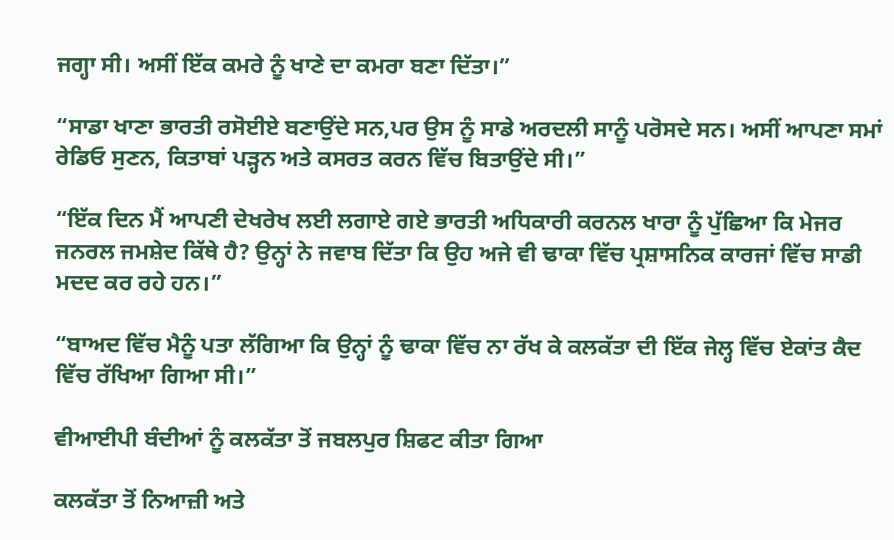ਜਗ੍ਹਾ ਸੀ। ਅਸੀਂ ਇੱਕ ਕਮਰੇ ਨੂੰ ਖਾਣੇ ਦਾ ਕਮਰਾ ਬਣਾ ਦਿੱਤਾ।”

“ਸਾਡਾ ਖਾਣਾ ਭਾਰਤੀ ਰਸੋਈਏ ਬਣਾਉਂਦੇ ਸਨ,ਪਰ ਉਸ ਨੂੰ ਸਾਡੇ ਅਰਦਲੀ ਸਾਨੂੰ ਪਰੋਸਦੇ ਸਨ। ਅਸੀਂ ਆਪਣਾ ਸਮਾਂ ਰੇਡਿਓ ਸੁਣਨ, ਕਿਤਾਬਾਂ ਪੜ੍ਹਨ ਅਤੇ ਕਸਰਤ ਕਰਨ ਵਿੱਚ ਬਿਤਾਉਂਦੇ ਸੀ।”

“ਇੱਕ ਦਿਨ ਮੈਂ ਆਪਣੀ ਦੇਖਰੇਖ ਲਈ ਲਗਾਏ ਗਏ ਭਾਰਤੀ ਅਧਿਕਾਰੀ ਕਰਨਲ ਖਾਰਾ ਨੂੰ ਪੁੱਛਿਆ ਕਿ ਮੇਜਰ ਜਨਰਲ ਜਮਸ਼ੇਦ ਕਿੱਥੇ ਹੈ? ਉਨ੍ਹਾਂ ਨੇ ਜਵਾਬ ਦਿੱਤਾ ਕਿ ਉਹ ਅਜੇ ਵੀ ਢਾਕਾ ਵਿੱਚ ਪ੍ਰਸ਼ਾਸਨਿਕ ਕਾਰਜਾਂ ਵਿੱਚ ਸਾਡੀ ਮਦਦ ਕਰ ਰਹੇ ਹਨ।”

“ਬਾਅਦ ਵਿੱਚ ਮੈਨੂੰ ਪਤਾ ਲੱਗਿਆ ਕਿ ਉਨ੍ਹਾਂ ਨੂੰ ਢਾਕਾ ਵਿੱਚ ਨਾ ਰੱਖ ਕੇ ਕਲਕੱਤਾ ਦੀ ਇੱਕ ਜੇਲ੍ਹ ਵਿੱਚ ਏਕਾਂਤ ਕੈਦ ਵਿੱਚ ਰੱਖਿਆ ਗਿਆ ਸੀ।”

ਵੀਆਈਪੀ ਬੰਦੀਆਂ ਨੂੰ ਕਲਕੱਤਾ ਤੋਂ ਜਬਲਪੁਰ ਸ਼ਿਫਟ ਕੀਤਾ ਗਿਆ

ਕਲਕੱਤਾ ਤੋਂ ਨਿਆਜ਼ੀ ਅਤੇ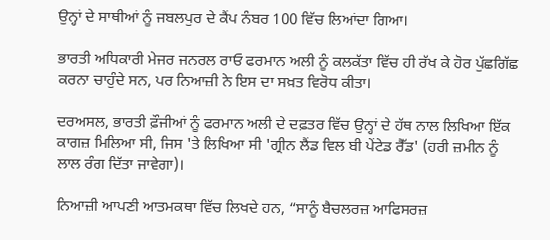ਉਨ੍ਹਾਂ ਦੇ ਸਾਥੀਆਂ ਨੂੰ ਜਬਲਪੁਰ ਦੇ ਕੈਂਪ ਨੰਬਰ 100 ਵਿੱਚ ਲਿਆਂਦਾ ਗਿਆ।

ਭਾਰਤੀ ਅਧਿਕਾਰੀ ਮੇਜਰ ਜਨਰਲ ਰਾਓ ਫਰਮਾਨ ਅਲੀ ਨੂੰ ਕਲਕੱਤਾ ਵਿੱਚ ਹੀ ਰੱਖ ਕੇ ਹੋਰ ਪੁੱਛਗਿੱਛ ਕਰਨਾ ਚਾਹੁੰਦੇ ਸਨ, ਪਰ ਨਿਆਜ਼ੀ ਨੇ ਇਸ ਦਾ ਸਖ਼ਤ ਵਿਰੋਧ ਕੀਤਾ।

ਦਰਅਸਲ, ਭਾਰਤੀ ਫ਼ੌਜੀਆਂ ਨੂੰ ਫਰਮਾਨ ਅਲੀ ਦੇ ਦਫ਼ਤਰ ਵਿੱਚ ਉਨ੍ਹਾਂ ਦੇ ਹੱਥ ਨਾਲ ਲਿਖਿਆ ਇੱਕ ਕਾਗਜ਼ ਮਿਲਿਆ ਸੀ, ਜਿਸ 'ਤੇ ਲਿਖਿਆ ਸੀ 'ਗ੍ਰੀਨ ਲੈਂਡ ਵਿਲ ਬੀ ਪੇਂਟੇਡ ਰੈੱਡ' (ਹਰੀ ਜ਼ਮੀਨ ਨੂੰ ਲਾਲ ਰੰਗ ਦਿੱਤਾ ਜਾਵੇਗਾ)।

ਨਿਆਜ਼ੀ ਆਪਣੀ ਆਤਮਕਥਾ ਵਿੱਚ ਲਿਖਦੇ ਹਨ, “ਸਾਨੂੰ ਬੈਚਲਰਜ਼ ਆਫਿਸਰਜ਼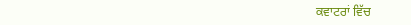ਕਵਾਟਰਾਂ ਵਿੱਚ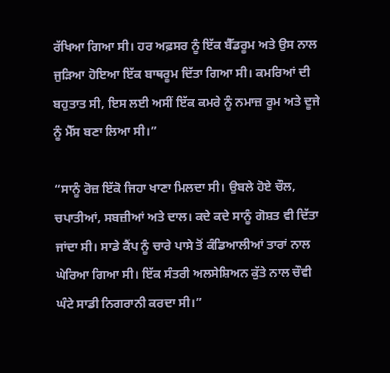ਰੱਖਿਆ ਗਿਆ ਸੀ। ਹਰ ਅਫ਼ਸਰ ਨੂੰ ਇੱਕ ਬੈੱਡਰੂਮ ਅਤੇ ਉਸ ਨਾਲ ਜੁੜਿਆ ਹੋਇਆ ਇੱਕ ਬਾਥਰੂਮ ਦਿੱਤਾ ਗਿਆ ਸੀ। ਕਮਰਿਆਂ ਦੀ ਬਹੁਤਾਤ ਸੀ, ਇਸ ਲਈ ਅਸੀਂ ਇੱਕ ਕਮਰੇ ਨੂੰ ਨਮਾਜ਼ ਰੂਮ ਅਤੇ ਦੂਜੇ ਨੂੰ ਮੈੱਸ ਬਣਾ ਲਿਆ ਸੀ।”

“ਸਾਨੂੰ ਰੋਜ਼ ਇੱਕੋ ਜਿਹਾ ਖਾਣਾ ਮਿਲਦਾ ਸੀ। ਉਬਲੇ ਹੋਏ ਚੌਲ, ਚਪਾਤੀਆਂ, ਸਬਜ਼ੀਆਂ ਅਤੇ ਦਾਲ। ਕਦੇ ਕਦੇ ਸਾਨੂੰ ਗੋਸ਼ਤ ਵੀ ਦਿੱਤਾ ਜਾਂਦਾ ਸੀ। ਸਾਡੇ ਕੈਂਪ ਨੂੰ ਚਾਰੇ ਪਾਸੇ ਤੋਂ ਕੰਡਿਆਲੀਆਂ ਤਾਰਾਂ ਨਾਲ ਘੇਰਿਆ ਗਿਆ ਸੀ। ਇੱਕ ਸੰਤਰੀ ਅਲਸੇਸ਼ਿਅਨ ਕੁੱਤੇ ਨਾਲ ਚੌਵੀ ਘੰਟੇ ਸਾਡੀ ਨਿਗਰਾਨੀ ਕਰਦਾ ਸੀ।”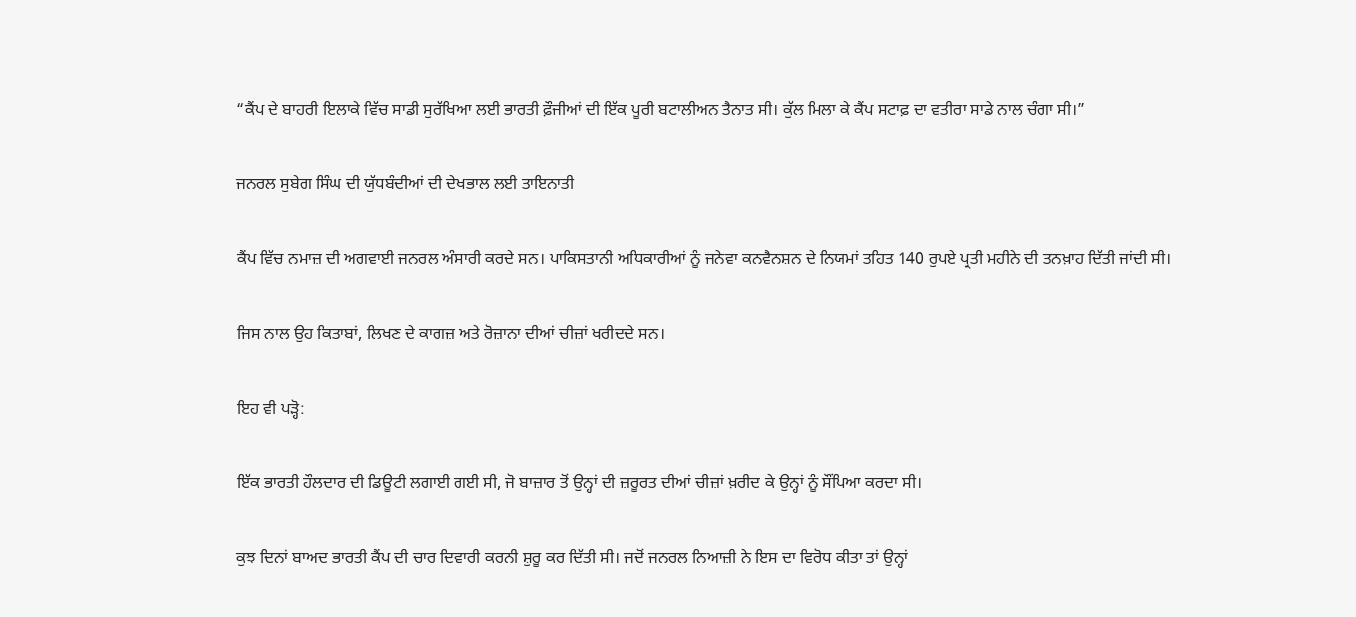“ਕੈਂਪ ਦੇ ਬਾਹਰੀ ਇਲਾਕੇ ਵਿੱਚ ਸਾਡੀ ਸੁਰੱਖਿਆ ਲਈ ਭਾਰਤੀ ਫ਼ੌਜੀਆਂ ਦੀ ਇੱਕ ਪੂਰੀ ਬਟਾਲੀਅਨ ਤੈਨਾਤ ਸੀ। ਕੁੱਲ ਮਿਲਾ ਕੇ ਕੈਂਪ ਸਟਾਫ਼ ਦਾ ਵਤੀਰਾ ਸਾਡੇ ਨਾਲ ਚੰਗਾ ਸੀ।”

ਜਨਰਲ ਸੁਬੇਗ ਸਿੰਘ ਦੀ ਯੁੱਧਬੰਦੀਆਂ ਦੀ ਦੇਖਭਾਲ ਲਈ ਤਾਇਨਾਤੀ

ਕੈਂਪ ਵਿੱਚ ਨਮਾਜ਼ ਦੀ ਅਗਵਾਈ ਜਨਰਲ ਅੰਸਾਰੀ ਕਰਦੇ ਸਨ। ਪਾਕਿਸਤਾਨੀ ਅਧਿਕਾਰੀਆਂ ਨੂੰ ਜਨੇਵਾ ਕਨਵੈਨਸ਼ਨ ਦੇ ਨਿਯਮਾਂ ਤਹਿਤ 140 ਰੁਪਏ ਪ੍ਰਤੀ ਮਹੀਨੇ ਦੀ ਤਨਖ਼ਾਹ ਦਿੱਤੀ ਜਾਂਦੀ ਸੀ।

ਜਿਸ ਨਾਲ ਉਹ ਕਿਤਾਬਾਂ, ਲਿਖਣ ਦੇ ਕਾਗਜ਼ ਅਤੇ ਰੋਜ਼ਾਨਾ ਦੀਆਂ ਚੀਜ਼ਾਂ ਖਰੀਦਦੇ ਸਨ।

ਇਹ ਵੀ ਪੜ੍ਹੋ:

ਇੱਕ ਭਾਰਤੀ ਹੌਲਦਾਰ ਦੀ ਡਿਊਟੀ ਲਗਾਈ ਗਈ ਸੀ, ਜੋ ਬਾਜ਼ਾਰ ਤੋਂ ਉਨ੍ਹਾਂ ਦੀ ਜ਼ਰੂਰਤ ਦੀਆਂ ਚੀਜ਼ਾਂ ਖ਼ਰੀਦ ਕੇ ਉਨ੍ਹਾਂ ਨੂੰ ਸੌਂਪਿਆ ਕਰਦਾ ਸੀ।

ਕੁਝ ਦਿਨਾਂ ਬਾਅਦ ਭਾਰਤੀ ਕੈਂਪ ਦੀ ਚਾਰ ਦਿਵਾਰੀ ਕਰਨੀ ਸ਼ੁਰੂ ਕਰ ਦਿੱਤੀ ਸੀ। ਜਦੋਂ ਜਨਰਲ ਨਿਆਜ਼ੀ ਨੇ ਇਸ ਦਾ ਵਿਰੋਧ ਕੀਤਾ ਤਾਂ ਉਨ੍ਹਾਂ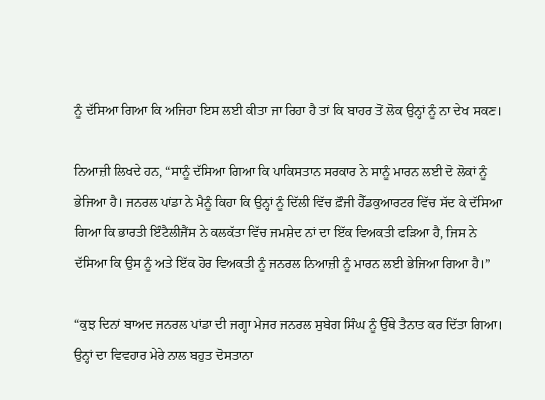ਨੂੰ ਦੱਸਿਆ ਗਿਆ ਕਿ ਅਜਿਹਾ ਇਸ ਲਈ ਕੀਤਾ ਜਾ ਰਿਹਾ ਹੈ ਤਾਂ ਕਿ ਬਾਹਰ ਤੋਂ ਲੋਕ ਉਨ੍ਹਾਂ ਨੂੰ ਨਾ ਦੇਖ ਸਕਣ।

ਨਿਆਜ਼ੀ ਲਿਖਦੇ ਹਨ, “ਸਾਨੂੰ ਦੱਸਿਆ ਗਿਆ ਕਿ ਪਾਕਿਸਤਾਨ ਸਰਕਾਰ ਨੇ ਸਾਨੂੰ ਮਾਰਨ ਲਈ ਦੋ ਲੋਕਾਂ ਨੂੰ ਭੇਜਿਆ ਹੈ। ਜਨਰਲ ਪਾਂਡਾ ਨੇ ਮੈਨੂੰ ਕਿਹਾ ਕਿ ਉਨ੍ਹਾਂ ਨੂੰ ਦਿੱਲੀ ਵਿੱਚ ਫ਼ੌਜੀ ਹੈੱਡਕੁਆਰਟਰ ਵਿੱਚ ਸੱਦ ਕੇ ਦੱਸਿਆ ਗਿਆ ਕਿ ਭਾਰਤੀ ਇੰਟੈਲੀਜੈਂਸ ਨੇ ਕਲਕੱਤਾ ਵਿੱਚ ਜਮਸ਼ੇਦ ਨਾਂ ਦਾ ਇੱਕ ਵਿਅਕਤੀ ਫੜਿਆ ਹੈ, ਜਿਸ ਨੇ ਦੱਸਿਆ ਕਿ ਉਸ ਨੂੰ ਅਤੇ ਇੱਕ ਹੋਰ ਵਿਅਕਤੀ ਨੂੰ ਜਨਰਲ ਨਿਆਜ਼ੀ ਨੂੰ ਮਾਰਨ ਲਈ ਭੇਜਿਆ ਗਿਆ ਹੈ।”

“ਕੁਝ ਦਿਨਾਂ ਬਾਅਦ ਜਨਰਲ ਪਾਂਡਾ ਦੀ ਜਗ੍ਹਾ ਮੇਜਰ ਜਨਰਲ ਸੁਬੇਗ ਸਿੰਘ ਨੂੰ ਉੱਥੇ ਤੈਨਾਤ ਕਰ ਦਿੱਤਾ ਗਿਆ। ਉਨ੍ਹਾਂ ਦਾ ਵਿਵਹਾਰ ਮੇਰੇ ਨਾਲ ਬਹੁਤ ਦੋਸਤਾਨਾ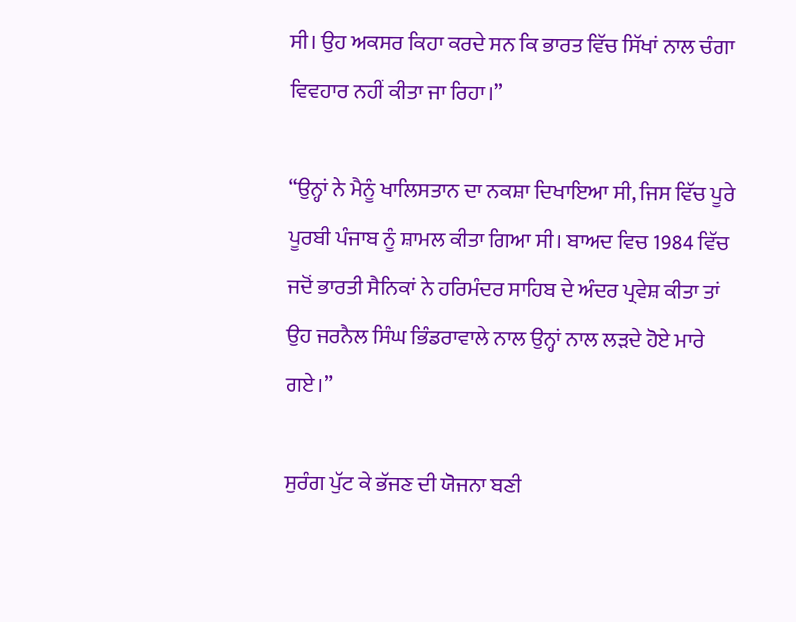ਸੀ। ਉਹ ਅਕਸਰ ਕਿਹਾ ਕਰਦੇ ਸਨ ਕਿ ਭਾਰਤ ਵਿੱਚ ਸਿੱਖਾਂ ਨਾਲ ਚੰਗਾ ਵਿਵਹਾਰ ਨਹੀਂ ਕੀਤਾ ਜਾ ਰਿਹਾ।”

“ਉਨ੍ਹਾਂ ਨੇ ਮੈਨੂੰ ਖਾਲਿਸਤਾਨ ਦਾ ਨਕਸ਼ਾ ਦਿਖਾਇਆ ਸੀ, ਜਿਸ ਵਿੱਚ ਪੂਰੇ ਪੂਰਬੀ ਪੰਜਾਬ ਨੂੰ ਸ਼ਾਮਲ ਕੀਤਾ ਗਿਆ ਸੀ। ਬਾਅਦ ਵਿਚ 1984 ਵਿੱਚ ਜਦੋਂ ਭਾਰਤੀ ਸੈਨਿਕਾਂ ਨੇ ਹਰਿਮੰਦਰ ਸਾਹਿਬ ਦੇ ਅੰਦਰ ਪ੍ਰਵੇਸ਼ ਕੀਤਾ ਤਾਂ ਉਹ ਜਰਨੈਲ ਸਿੰਘ ਭਿੰਡਰਾਵਾਲੇ ਨਾਲ ਉਨ੍ਹਾਂ ਨਾਲ ਲੜਦੇ ਹੋਏ ਮਾਰੇ ਗਏ।”

ਸੁਰੰਗ ਪੁੱਟ ਕੇ ਭੱਜਣ ਦੀ ਯੋਜਨਾ ਬਣੀ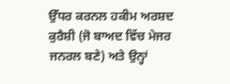ਉੱਧਰ ਕਰਨਲ ਹਕੀਮ ਅਰਸ਼ਦ ਕੁਰੈਸ਼ੀ (ਜੋ ਬਾਅਦ ਵਿੱਚ ਮੇਜਰ ਜਨਰਲ ਬਣੇ) ਅਤੇ ਉਨ੍ਹਾਂ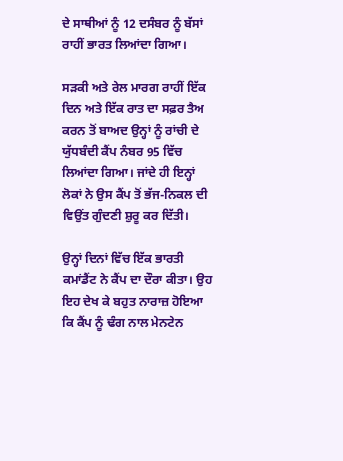ਦੇ ਸਾਥੀਆਂ ਨੂੰ 12 ਦਸੰਬਰ ਨੂੰ ਬੱਸਾਂ ਰਾਹੀਂ ਭਾਰਤ ਲਿਆਂਦਾ ਗਿਆ।

ਸੜਕੀ ਅਤੇ ਰੇਲ ਮਾਰਗ ਰਾਹੀਂ ਇੱਕ ਦਿਨ ਅਤੇ ਇੱਕ ਰਾਤ ਦਾ ਸਫ਼ਰ ਤੈਅ ਕਰਨ ਤੋਂ ਬਾਅਦ ਉਨ੍ਹਾਂ ਨੂੰ ਰਾਂਚੀ ਦੇ ਯੁੱਧਬੰਦੀ ਕੈਂਪ ਨੰਬਰ 95 ਵਿੱਚ ਲਿਆਂਦਾ ਗਿਆ। ਜਾਂਦੇ ਹੀ ਇਨ੍ਹਾਂ ਲੋਕਾਂ ਨੇ ਉਸ ਕੈਂਪ ਤੋਂ ਭੱਜ-ਨਿਕਲ ਦੀ ਵਿਉਂਤ ਗੁੰਦਣੀ ਸ਼ੁਰੂ ਕਰ ਦਿੱਤੀ।

ਉਨ੍ਹਾਂ ਦਿਨਾਂ ਵਿੱਚ ਇੱਕ ਭਾਰਤੀ ਕਮਾਂਡੈਂਟ ਨੇ ਕੈਂਪ ਦਾ ਦੌਰਾ ਕੀਤਾ। ਉਹ ਇਹ ਦੇਖ ਕੇ ਬਹੁਤ ਨਾਰਾਜ਼ ਹੋਇਆ ਕਿ ਕੈਂਪ ਨੂੰ ਢੰਗ ਨਾਲ ਮੇਨਟੇਨ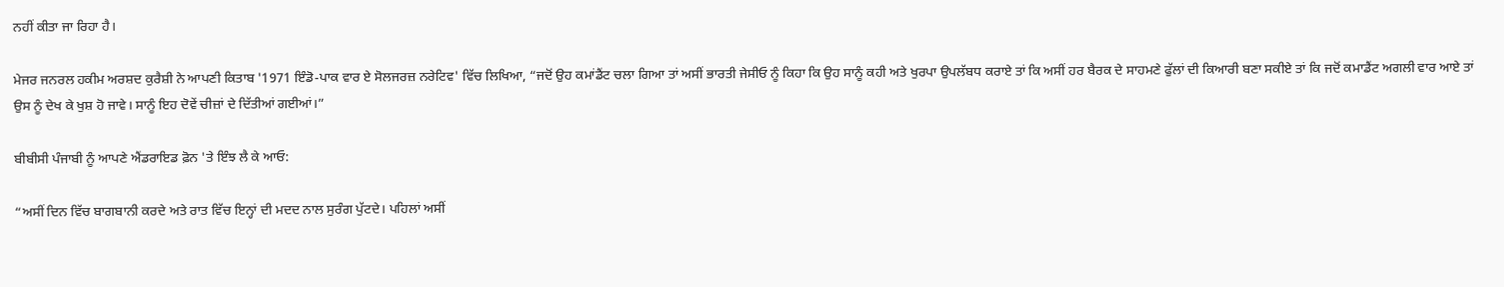ਨਹੀਂ ਕੀਤਾ ਜਾ ਰਿਹਾ ਹੈ।

ਮੇਜਰ ਜਨਰਲ ਹਕੀਮ ਅਰਸ਼ਦ ਕੁਰੈਸ਼ੀ ਨੇ ਆਪਣੀ ਕਿਤਾਬ '1971 ਇੰਡੋ-ਪਾਕ ਵਾਰ ਏ ਸੋਲਜਰਜ਼ ਨਰੇਟਿਵ' ਵਿੱਚ ਲਿਖਿਆ, “ਜਦੋਂ ਉਹ ਕਮਾਂਡੈਂਟ ਚਲਾ ਗਿਆ ਤਾਂ ਅਸੀਂ ਭਾਰਤੀ ਜੇਸੀਓ ਨੂੰ ਕਿਹਾ ਕਿ ਉਹ ਸਾਨੂੰ ਕਹੀ ਅਤੇ ਖੁਰਪਾ ਉਪਲੱਬਧ ਕਰਾਏ ਤਾਂ ਕਿ ਅਸੀਂ ਹਰ ਬੈਰਕ ਦੇ ਸਾਹਮਣੇ ਫੁੱਲਾਂ ਦੀ ਕਿਆਰੀ ਬਣਾ ਸਕੀਏ ਤਾਂ ਕਿ ਜਦੋਂ ਕਮਾਡੈਂਟ ਅਗਲੀ ਵਾਰ ਆਏ ਤਾਂ ਉਸ ਨੂੰ ਦੇਖ ਕੇ ਖੁਸ਼ ਹੋ ਜਾਵੇ। ਸਾਨੂੰ ਇਹ ਦੋਵੇਂ ਚੀਜ਼ਾਂ ਦੇ ਦਿੱਤੀਆਂ ਗਈਆਂ।”

ਬੀਬੀਸੀ ਪੰਜਾਬੀ ਨੂੰ ਆਪਣੇ ਐਂਡਰਾਇਡ ਫ਼ੋਨ 'ਤੇ ਇੰਝ ਲੈ ਕੇ ਆਓ:

“ਅਸੀਂ ਦਿਨ ਵਿੱਚ ਬਾਗਬਾਨੀ ਕਰਦੇ ਅਤੇ ਰਾਤ ਵਿੱਚ ਇਨ੍ਹਾਂ ਦੀ ਮਦਦ ਨਾਲ ਸੁਰੰਗ ਪੁੱਟਦੇ। ਪਹਿਲਾਂ ਅਸੀਂ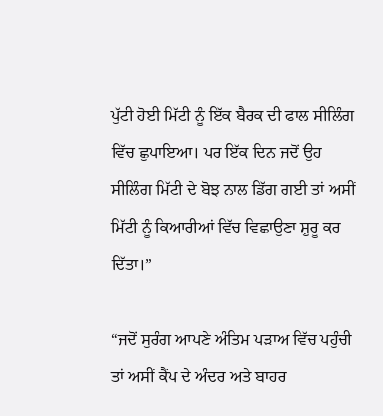ਪੁੱਟੀ ਹੋਈ ਮਿੱਟੀ ਨੂੰ ਇੱਕ ਬੈਰਕ ਦੀ ਫਾਲ ਸੀਲਿੰਗ ਵਿੱਚ ਛੁਪਾਇਆ। ਪਰ ਇੱਕ ਦਿਨ ਜਦੋਂ ਉਹ ਸੀਲਿੰਗ ਮਿੱਟੀ ਦੇ ਬੋਝ ਨਾਲ ਡਿੱਗ ਗਈ ਤਾਂ ਅਸੀਂ ਮਿੱਟੀ ਨੂੰ ਕਿਆਰੀਆਂ ਵਿੱਚ ਵਿਛਾਉਣਾ ਸ਼ੁਰੂ ਕਰ ਦਿੱਤਾ।”

“ਜਦੋਂ ਸੁਰੰਗ ਆਪਣੇ ਅੰਤਿਮ ਪੜਾਅ ਵਿੱਚ ਪਹੁੰਚੀ ਤਾਂ ਅਸੀਂ ਕੈਂਪ ਦੇ ਅੰਦਰ ਅਤੇ ਬਾਹਰ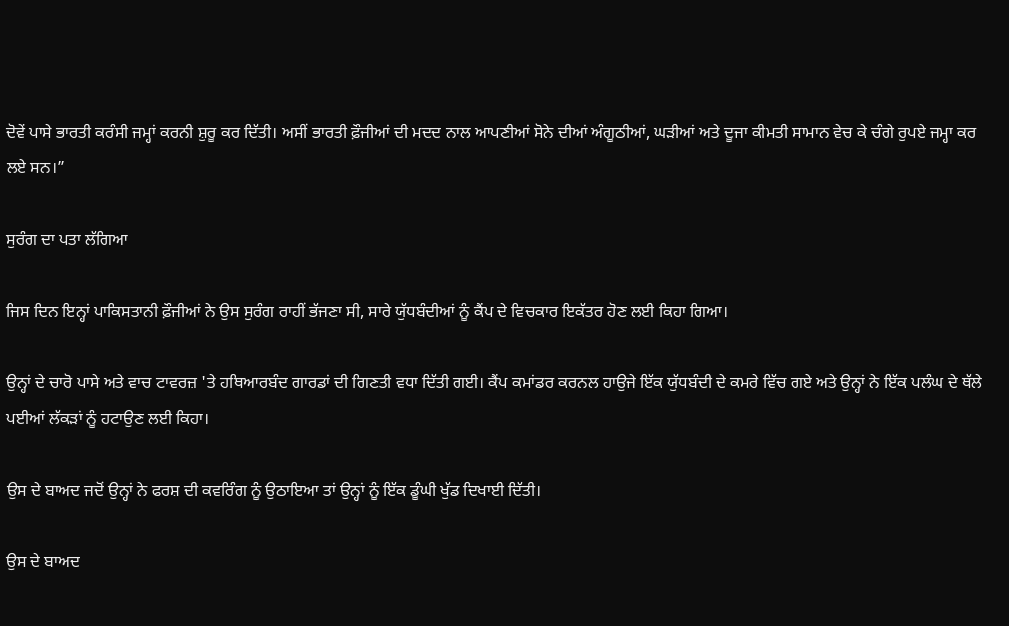ਦੋਵੇਂ ਪਾਸੇ ਭਾਰਤੀ ਕਰੰਸੀ ਜਮ੍ਹਾਂ ਕਰਨੀ ਸ਼ੁਰੂ ਕਰ ਦਿੱਤੀ। ਅਸੀਂ ਭਾਰਤੀ ਫ਼ੌਜੀਆਂ ਦੀ ਮਦਦ ਨਾਲ ਆਪਣੀਆਂ ਸੋਨੇ ਦੀਆਂ ਅੰਗੂਠੀਆਂ, ਘੜੀਆਂ ਅਤੇ ਦੂਜਾ ਕੀਮਤੀ ਸਾਮਾਨ ਵੇਚ ਕੇ ਚੰਗੇ ਰੁਪਏ ਜਮ੍ਹਾ ਕਰ ਲਏ ਸਨ।”

ਸੁਰੰਗ ਦਾ ਪਤਾ ਲੱਗਿਆ

ਜਿਸ ਦਿਨ ਇਨ੍ਹਾਂ ਪਾਕਿਸਤਾਨੀ ਫ਼ੌਜੀਆਂ ਨੇ ਉਸ ਸੁਰੰਗ ਰਾਹੀਂ ਭੱਜਣਾ ਸੀ, ਸਾਰੇ ਯੁੱਧਬੰਦੀਆਂ ਨੂੰ ਕੈਂਪ ਦੇ ਵਿਚਕਾਰ ਇਕੱਤਰ ਹੋਣ ਲਈ ਕਿਹਾ ਗਿਆ।

ਉਨ੍ਹਾਂ ਦੇ ਚਾਰੋ ਪਾਸੇ ਅਤੇ ਵਾਚ ਟਾਵਰਜ਼ 'ਤੇ ਹਥਿਆਰਬੰਦ ਗਾਰਡਾਂ ਦੀ ਗਿਣਤੀ ਵਧਾ ਦਿੱਤੀ ਗਈ। ਕੈਂਪ ਕਮਾਂਡਰ ਕਰਨਲ ਹਾਉਜੇ ਇੱਕ ਯੁੱਧਬੰਦੀ ਦੇ ਕਮਰੇ ਵਿੱਚ ਗਏ ਅਤੇ ਉਨ੍ਹਾਂ ਨੇ ਇੱਕ ਪਲੰਘ ਦੇ ਥੱਲੇ ਪਈਆਂ ਲੱਕੜਾਂ ਨੂੰ ਹਟਾਉਣ ਲਈ ਕਿਹਾ।

ਉਸ ਦੇ ਬਾਅਦ ਜਦੋਂ ਉਨ੍ਹਾਂ ਨੇ ਫਰਸ਼ ਦੀ ਕਵਰਿੰਗ ਨੂੰ ਉਠਾਇਆ ਤਾਂ ਉਨ੍ਹਾਂ ਨੂੰ ਇੱਕ ਡੂੰਘੀ ਖੁੱਡ ਦਿਖਾਈ ਦਿੱਤੀ।

ਉਸ ਦੇ ਬਾਅਦ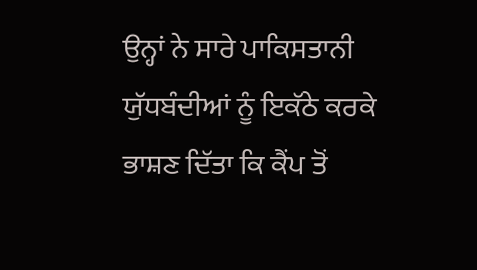ਉਨ੍ਹਾਂ ਨੇ ਸਾਰੇ ਪਾਕਿਸਤਾਨੀ ਯੁੱਧਬੰਦੀਆਂ ਨੂੰ ਇਕੱਠੇ ਕਰਕੇ ਭਾਸ਼ਣ ਦਿੱਤਾ ਕਿ ਕੈਂਪ ਤੋਂ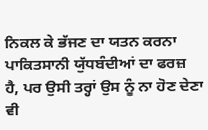ਨਿਕਲ ਕੇ ਭੱਜਣ ਦਾ ਯਤਨ ਕਰਨਾ ਪਾਕਿਤਸਾਨੀ ਯੁੱਧਬੰਦੀਆਂ ਦਾ ਫਰਜ਼ ਹੈ, ਪਰ ਉਸੀ ਤਰ੍ਹਾਂ ਉਸ ਨੂੰ ਨਾ ਹੋਣ ਦੇਣਾ ਵੀ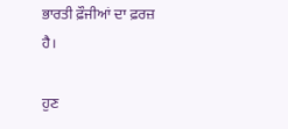ਭਾਰਤੀ ਫ਼ੌਜੀਆਂ ਦਾ ਫ਼ਰਜ਼ ਹੈ।

ਹੁਣ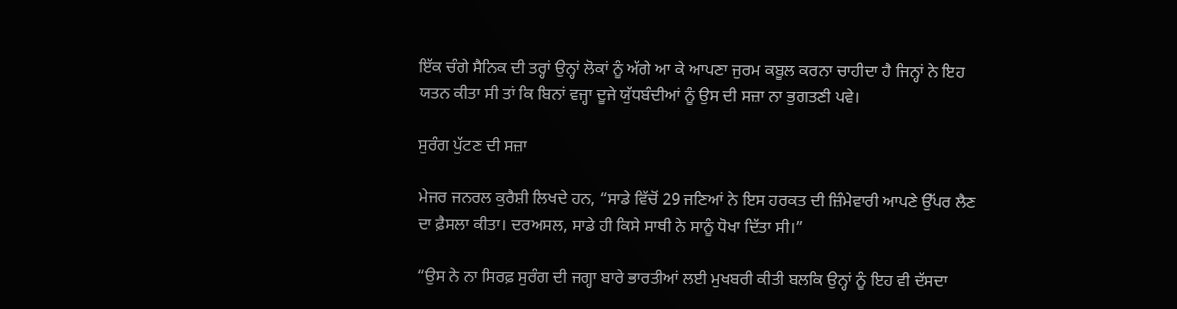ਇੱਕ ਚੰਗੇ ਸੈਨਿਕ ਦੀ ਤਰ੍ਹਾਂ ਉਨ੍ਹਾਂ ਲੋਕਾਂ ਨੂੰ ਅੱਗੇ ਆ ਕੇ ਆਪਣਾ ਜੁਰਮ ਕਬੂਲ ਕਰਨਾ ਚਾਹੀਦਾ ਹੈ ਜਿਨ੍ਹਾਂ ਨੇ ਇਹ ਯਤਨ ਕੀਤਾ ਸੀ ਤਾਂ ਕਿ ਬਿਨਾਂ ਵਜ੍ਹਾ ਦੂਜੇ ਯੁੱਧਬੰਦੀਆਂ ਨੂੰ ਉਸ ਦੀ ਸਜ਼ਾ ਨਾ ਭੁਗਤਣੀ ਪਵੇ।

ਸੁਰੰਗ ਪੁੱਟਣ ਦੀ ਸਜ਼ਾ

ਮੇਜਰ ਜਨਰਲ ਕੁਰੈਸ਼ੀ ਲਿਖਦੇ ਹਨ, “ਸਾਡੇ ਵਿੱਚੋਂ 29 ਜਣਿਆਂ ਨੇ ਇਸ ਹਰਕਤ ਦੀ ਜ਼ਿੰਮੇਵਾਰੀ ਆਪਣੇ ਉੱਪਰ ਲੈਣ ਦਾ ਫ਼ੈਸਲਾ ਕੀਤਾ। ਦਰਅਸਲ, ਸਾਡੇ ਹੀ ਕਿਸੇ ਸਾਥੀ ਨੇ ਸਾਨੂੰ ਧੋਖਾ ਦਿੱਤਾ ਸੀ।”

“ਉਸ ਨੇ ਨਾ ਸਿਰਫ਼ ਸੁਰੰਗ ਦੀ ਜਗ੍ਹਾ ਬਾਰੇ ਭਾਰਤੀਆਂ ਲਈ ਮੁਖਬਰੀ ਕੀਤੀ ਬਲਕਿ ਉਨ੍ਹਾਂ ਨੂੰ ਇਹ ਵੀ ਦੱਸਦਾ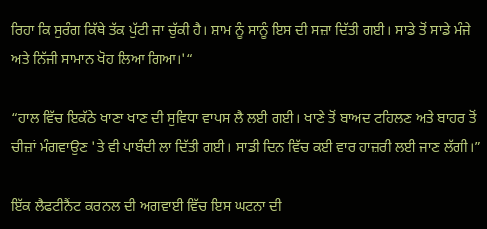ਰਿਹਾ ਕਿ ਸੁਰੰਗ ਕਿੱਥੇ ਤੱਕ ਪੁੱਟੀ ਜਾ ਚੁੱਕੀ ਹੈ। ਸ਼ਾਮ ਨੂੰ ਸਾਨੂੰ ਇਸ ਦੀ ਸਜ਼ਾ ਦਿੱਤੀ ਗਈ। ਸਾਡੇ ਤੋਂ ਸਾਡੇ ਮੰਜੇ ਅਤੇ ਨਿੱਜੀ ਸਾਮਾਨ ਖੋਹ ਲਿਆ ਗਿਆ।'“

“ਹਾਲ ਵਿੱਚ ਇਕੱਠੇ ਖਾਣਾ ਖਾਣ ਦੀ ਸੁਵਿਧਾ ਵਾਪਸ ਲੈ ਲਈ ਗਈ। ਖਾਣੇ ਤੋਂ ਬਾਅਦ ਟਹਿਲਣ ਅਤੇ ਬਾਹਰ ਤੋਂ ਚੀਜ਼ਾਂ ਮੰਗਵਾਉਣ 'ਤੇ ਵੀ ਪਾਬੰਦੀ ਲਾ ਦਿੱਤੀ ਗਈ। ਸਾਡੀ ਦਿਨ ਵਿੱਚ ਕਈ ਵਾਰ ਹਾਜ਼ਰੀ ਲਈ ਜਾਣ ਲੱਗੀ।”

ਇੱਕ ਲੈਫਟੀਨੈਂਟ ਕਰਨਲ ਦੀ ਅਗਵਾਈ ਵਿੱਚ ਇਸ ਘਟਨਾ ਦੀ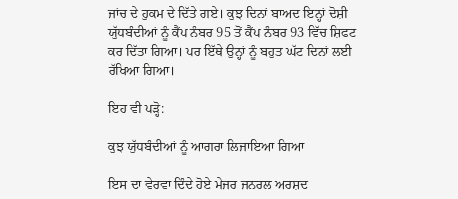ਜਾਂਚ ਦੇ ਹੁਕਮ ਦੇ ਦਿੱਤੇ ਗਏ। ਕੁਝ ਦਿਨਾਂ ਬਾਅਦ ਇਨ੍ਹਾਂ ਦੋਸ਼ੀ ਯੁੱਧਬੰਦੀਆਂ ਨੂੰ ਕੈਂਪ ਨੰਬਰ 95 ਤੋਂ ਕੈਂਪ ਨੰਬਰ 93 ਵਿੱਚ ਸ਼ਿਫਟ ਕਰ ਦਿੱਤਾ ਗਿਆ। ਪਰ ਇੱਥੇ ਉਨ੍ਹਾਂ ਨੂੰ ਬਹੁਤ ਘੱਟ ਦਿਨਾਂ ਲਈ ਰੱਖਿਆ ਗਿਆ।

ਇਹ ਵੀ ਪੜ੍ਹੋ:

ਕੁਝ ਯੁੱਧਬੰਦੀਆਂ ਨੂੰ ਆਗਰਾ ਲਿਜਾਇਆ ਗਿਆ

ਇਸ ਦਾ ਵੇਰਵਾ ਦਿੰਦੇ ਹੋਏ ਮੇਜਰ ਜਨਰਲ ਅਰਸ਼ਦ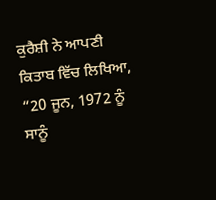ਕੁਰੈਸ਼ੀ ਨੇ ਆਪਣੀ ਕਿਤਾਬ ਵਿੱਚ ਲਿਖਿਆ, “20 ਜੂਨ, 1972 ਨੂੰ ਸਾਨੂੰ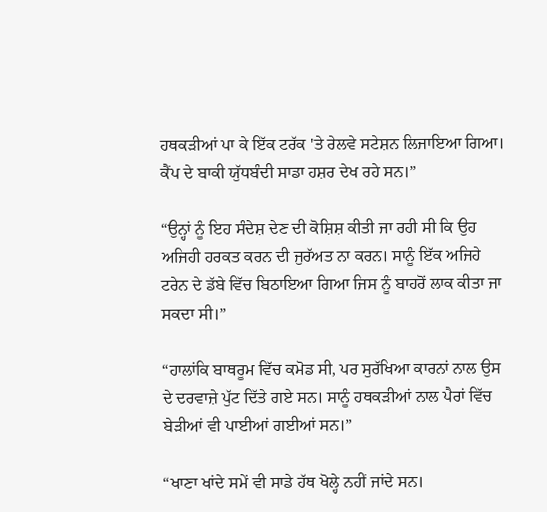ਹਥਕੜੀਆਂ ਪਾ ਕੇ ਇੱਕ ਟਰੱਕ 'ਤੇ ਰੇਲਵੇ ਸਟੇਸ਼ਨ ਲਿਜਾਇਆ ਗਿਆ। ਕੈਂਪ ਦੇ ਬਾਕੀ ਯੁੱਧਬੰਦੀ ਸਾਡਾ ਹਸ਼ਰ ਦੇਖ ਰਹੇ ਸਨ।”

“ਉਨ੍ਹਾਂ ਨੂੰ ਇਹ ਸੰਦੇਸ਼ ਦੇਣ ਦੀ ਕੋਸ਼ਿਸ਼ ਕੀਤੀ ਜਾ ਰਹੀ ਸੀ ਕਿ ਉਹ ਅਜਿਹੀ ਹਰਕਤ ਕਰਨ ਦੀ ਜੁਰੱਅਤ ਨਾ ਕਰਨ। ਸਾਨੂੰ ਇੱਕ ਅਜਿਹੇ ਟਰੇਨ ਦੇ ਡੱਬੇ ਵਿੱਚ ਬਿਠਾਇਆ ਗਿਆ ਜਿਸ ਨੂੰ ਬਾਹਰੋਂ ਲਾਕ ਕੀਤਾ ਜਾ ਸਕਦਾ ਸੀ।”

“ਹਾਲਾਂਕਿ ਬਾਥਰੂਮ ਵਿੱਚ ਕਮੋਡ ਸੀ, ਪਰ ਸੁਰੱਖਿਆ ਕਾਰਨਾਂ ਨਾਲ ਉਸ ਦੇ ਦਰਵਾਜ਼ੇ ਪੁੱਟ ਦਿੱਤੇ ਗਏ ਸਨ। ਸਾਨੂੰ ਹਥਕੜੀਆਂ ਨਾਲ ਪੈਰਾਂ ਵਿੱਚ ਬੇੜੀਆਂ ਵੀ ਪਾਈਆਂ ਗਈਆਂ ਸਨ।”

“ਖਾਣਾ ਖਾਂਦੇ ਸਮੇਂ ਵੀ ਸਾਡੇ ਹੱਥ ਖੋਲ੍ਹੇ ਨਹੀਂ ਜਾਂਦੇ ਸਨ।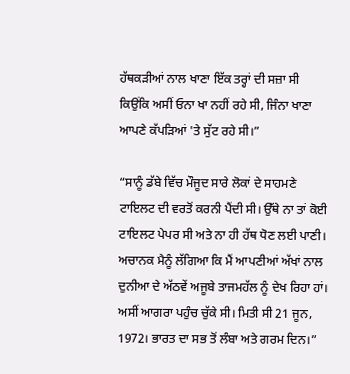ਹੱਥਕੜੀਆਂ ਨਾਲ ਖਾਣਾ ਇੱਕ ਤਰ੍ਹਾਂ ਦੀ ਸਜ਼ਾ ਸੀ ਕਿਉਂਕਿ ਅਸੀਂ ਓਨਾ ਖਾ ਨਹੀਂ ਰਹੇ ਸੀ, ਜਿੰਨਾ ਖਾਣਾ ਆਪਣੇ ਕੱਪੜਿਆਂ 'ਤੇ ਸੁੱਟ ਰਹੇ ਸੀ।”

“ਸਾਨੂੰ ਡੱਬੇ ਵਿੱਚ ਮੌਜੂਦ ਸਾਰੇ ਲੋਕਾਂ ਦੇ ਸਾਹਮਣੇ ਟਾਇਲਟ ਦੀ ਵਰਤੋਂ ਕਰਨੀ ਪੈਂਦੀ ਸੀ। ਉੱਥੇ ਨਾ ਤਾਂ ਕੋਈ ਟਾਇਲਟ ਪੇਪਰ ਸੀ ਅਤੇ ਨਾ ਹੀ ਹੱਥ ਧੋਣ ਲਈ ਪਾਣੀ। ਅਚਾਨਕ ਮੈਨੂੰ ਲੱਗਿਆ ਕਿ ਮੈਂ ਆਪਣੀਆਂ ਅੱਖਾਂ ਨਾਲ ਦੁਨੀਆ ਦੇ ਅੱਠਵੇਂ ਅਜੂਬੇ ਤਾਜਮਹੱਲ ਨੂੰ ਦੇਖ ਰਿਹਾ ਹਾਂ। ਅਸੀਂ ਆਗਰਾ ਪਹੁੰਚ ਚੁੱਕੇ ਸੀ। ਮਿਤੀ ਸੀ 21 ਜੂਨ, 1972। ਭਾਰਤ ਦਾ ਸਭ ਤੋਂ ਲੰਬਾ ਅਤੇ ਗਰਮ ਦਿਨ।”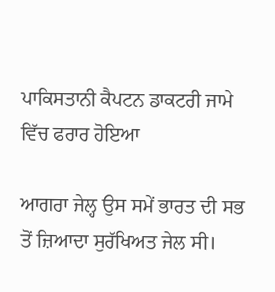ਪਾਕਿਸਤਾਨੀ ਕੈਪਟਨ ਡਾਕਟਰੀ ਜਾਮੇ ਵਿੱਚ ਫਰਾਰ ਹੋਇਆ

ਆਗਰਾ ਜੇਲ੍ਹ ਉਸ ਸਮੇਂ ਭਾਰਤ ਦੀ ਸਭ ਤੋਂ ਜ਼ਿਆਦਾ ਸੁਰੱਖਿਅਤ ਜੇਲ ਸੀ।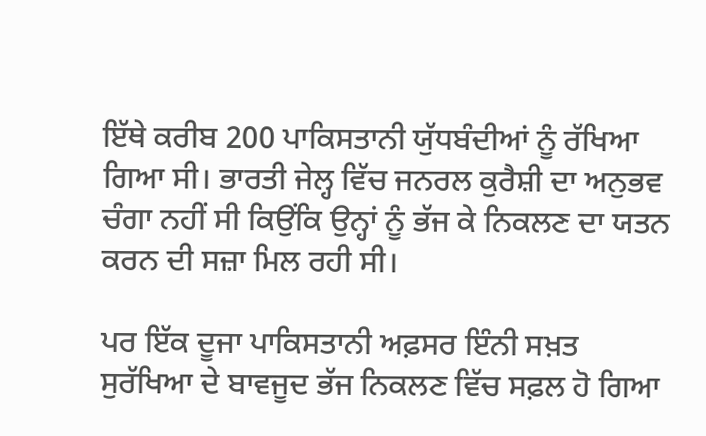ਇੱਥੇ ਕਰੀਬ 200 ਪਾਕਿਸਤਾਨੀ ਯੁੱਧਬੰਦੀਆਂ ਨੂੰ ਰੱਖਿਆ ਗਿਆ ਸੀ। ਭਾਰਤੀ ਜੇਲ੍ਹ ਵਿੱਚ ਜਨਰਲ ਕੁਰੈਸ਼ੀ ਦਾ ਅਨੁਭਵ ਚੰਗਾ ਨਹੀਂ ਸੀ ਕਿਉਂਕਿ ਉਨ੍ਹਾਂ ਨੂੰ ਭੱਜ ਕੇ ਨਿਕਲਣ ਦਾ ਯਤਨ ਕਰਨ ਦੀ ਸਜ਼ਾ ਮਿਲ ਰਹੀ ਸੀ।

ਪਰ ਇੱਕ ਦੂਜਾ ਪਾਕਿਸਤਾਨੀ ਅਫ਼ਸਰ ਇੰਨੀ ਸਖ਼ਤ ਸੁਰੱਖਿਆ ਦੇ ਬਾਵਜੂਦ ਭੱਜ ਨਿਕਲਣ ਵਿੱਚ ਸਫ਼ਲ ਹੋ ਗਿਆ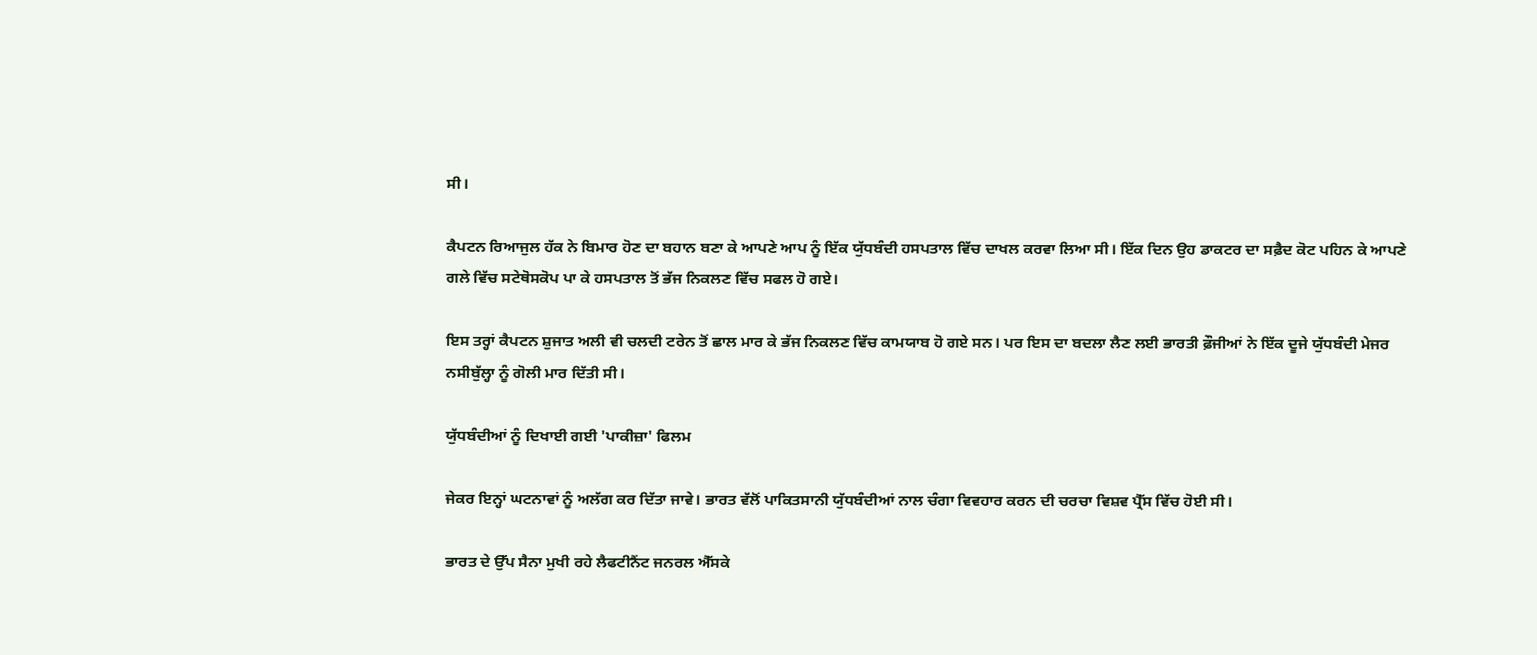ਸੀ।

ਕੈਪਟਨ ਰਿਆਜੁਲ ਹੱਕ ਨੇ ਬਿਮਾਰ ਹੋਣ ਦਾ ਬਹਾਨ ਬਣਾ ਕੇ ਆਪਣੇ ਆਪ ਨੂੰ ਇੱਕ ਯੁੱਧਬੰਦੀ ਹਸਪਤਾਲ ਵਿੱਚ ਦਾਖਲ ਕਰਵਾ ਲਿਆ ਸੀ। ਇੱਕ ਦਿਨ ਉਹ ਡਾਕਟਰ ਦਾ ਸਫ਼ੈਦ ਕੋਟ ਪਹਿਨ ਕੇ ਆਪਣੇ ਗਲੇ ਵਿੱਚ ਸਟੇਥੋਸਕੋਪ ਪਾ ਕੇ ਹਸਪਤਾਲ ਤੋਂ ਭੱਜ ਨਿਕਲਣ ਵਿੱਚ ਸਫਲ ਹੋ ਗਏ।

ਇਸ ਤਰ੍ਹਾਂ ਕੈਪਟਨ ਸ਼ੁਜਾਤ ਅਲੀ ਵੀ ਚਲਦੀ ਟਰੇਨ ਤੋਂ ਛਾਲ ਮਾਰ ਕੇ ਭੱਜ ਨਿਕਲਣ ਵਿੱਚ ਕਾਮਯਾਬ ਹੋ ਗਏ ਸਨ। ਪਰ ਇਸ ਦਾ ਬਦਲਾ ਲੈਣ ਲਈ ਭਾਰਤੀ ਫ਼ੌਜੀਆਂ ਨੇ ਇੱਕ ਦੂਜੇ ਯੁੱਧਬੰਦੀ ਮੇਜਰ ਨਸੀਬੁੱਲ੍ਹਾ ਨੂੰ ਗੋਲੀ ਮਾਰ ਦਿੱਤੀ ਸੀ।

ਯੁੱਧਬੰਦੀਆਂ ਨੂੰ ਦਿਖਾਈ ਗਈ 'ਪਾਕੀਜ਼ਾ' ਫਿਲਮ

ਜੇਕਰ ਇਨ੍ਹਾਂ ਘਟਨਾਵਾਂ ਨੂੰ ਅਲੱਗ ਕਰ ਦਿੱਤਾ ਜਾਵੇ। ਭਾਰਤ ਵੱਲੋਂ ਪਾਕਿਤਸਾਨੀ ਯੁੱਧਬੰਦੀਆਂ ਨਾਲ ਚੰਗਾ ਵਿਵਹਾਰ ਕਰਨ ਦੀ ਚਰਚਾ ਵਿਸ਼ਵ ਪ੍ਰੈੱਸ ਵਿੱਚ ਹੋਈ ਸੀ।

ਭਾਰਤ ਦੇ ਉੱਪ ਸੈਨਾ ਮੁਖੀ ਰਹੇ ਲੈਫਟੀਨੈਂਟ ਜਨਰਲ ਐੱਸਕੇ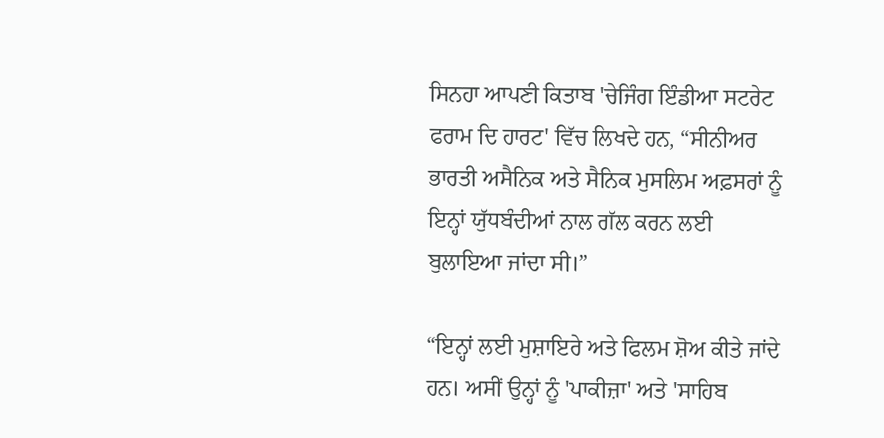ਸਿਨਹਾ ਆਪਣੀ ਕਿਤਾਬ 'ਚੇਜਿੰਗ ਇੰਡੀਆ ਸਟਰੇਟ ਫਰਾਮ ਦਿ ਹਾਰਟ' ਵਿੱਚ ਲਿਖਦੇ ਹਨ, “ਸੀਨੀਅਰ ਭਾਰਤੀ ਅਸੈਨਿਕ ਅਤੇ ਸੈਨਿਕ ਮੁਸਲਿਮ ਅਫ਼ਸਰਾਂ ਨੂੰ ਇਨ੍ਹਾਂ ਯੁੱਧਬੰਦੀਆਂ ਨਾਲ ਗੱਲ ਕਰਨ ਲਈ ਬੁਲਾਇਆ ਜਾਂਦਾ ਸੀ।”

“ਇਨ੍ਹਾਂ ਲਈ ਮੁਸ਼ਾਇਰੇ ਅਤੇ ਫਿਲਮ ਸ਼ੋਅ ਕੀਤੇ ਜਾਂਦੇ ਹਨ। ਅਸੀਂ ਉਨ੍ਹਾਂ ਨੂੰ 'ਪਾਕੀਜ਼ਾ' ਅਤੇ 'ਸਾਹਿਬ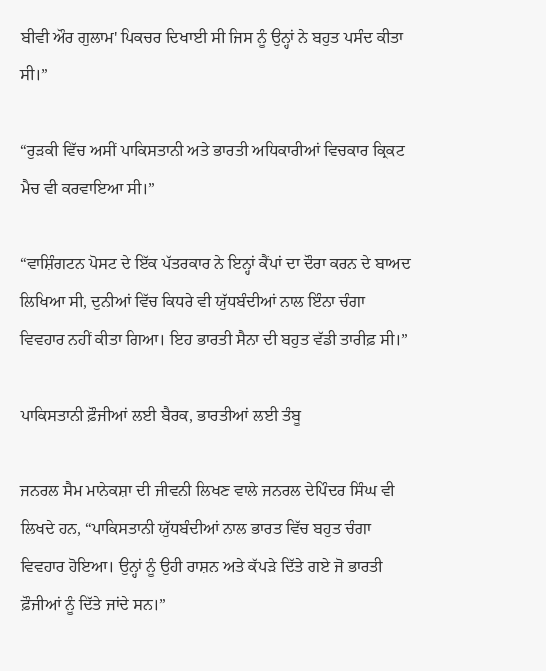ਬੀਵੀ ਔਰ ਗੁਲਾਮ' ਪਿਕਚਰ ਦਿਖਾਈ ਸੀ ਜਿਸ ਨੂੰ ਉਨ੍ਹਾਂ ਨੇ ਬਹੁਤ ਪਸੰਦ ਕੀਤਾ ਸੀ।”

“ਰੁੜਕੀ ਵਿੱਚ ਅਸੀਂ ਪਾਕਿਸਤਾਨੀ ਅਤੇ ਭਾਰਤੀ ਅਧਿਕਾਰੀਆਂ ਵਿਚਕਾਰ ਕ੍ਰਿਕਟ ਮੈਚ ਵੀ ਕਰਵਾਇਆ ਸੀ।”

“ਵਾਸ਼ਿੰਗਟਨ ਪੋਸਟ ਦੇ ਇੱਕ ਪੱਤਰਕਾਰ ਨੇ ਇਨ੍ਹਾਂ ਕੈਂਪਾਂ ਦਾ ਦੌਰਾ ਕਰਨ ਦੇ ਬਾਅਦ ਲਿਖਿਆ ਸੀ, ਦੁਨੀਆਂ ਵਿੱਚ ਕਿਧਰੇ ਵੀ ਯੁੱਧਬੰਦੀਆਂ ਨਾਲ ਇੰਨਾ ਚੰਗਾ ਵਿਵਹਾਰ ਨਹੀਂ ਕੀਤਾ ਗਿਆ। ਇਹ ਭਾਰਤੀ ਸੈਨਾ ਦੀ ਬਹੁਤ ਵੱਡੀ ਤਾਰੀਫ਼ ਸੀ।”

ਪਾਕਿਸਤਾਨੀ ਫ਼ੌਜੀਆਂ ਲਈ ਬੈਰਕ, ਭਾਰਤੀਆਂ ਲਈ ਤੰਬੂ

ਜਨਰਲ ਸੈਮ ਮਾਨੇਕਸ਼ਾ ਦੀ ਜੀਵਨੀ ਲਿਖਣ ਵਾਲੇ ਜਨਰਲ ਦੇਪਿੰਦਰ ਸਿੰਘ ਵੀ ਲਿਖਦੇ ਹਨ, “ਪਾਕਿਸਤਾਨੀ ਯੁੱਧਬੰਦੀਆਂ ਨਾਲ ਭਾਰਤ ਵਿੱਚ ਬਹੁਤ ਚੰਗਾ ਵਿਵਹਾਰ ਹੋਇਆ। ਉਨ੍ਹਾਂ ਨੂੰ ਉਹੀ ਰਾਸ਼ਨ ਅਤੇ ਕੱਪੜੇ ਦਿੱਤੇ ਗਏ ਜੋ ਭਾਰਤੀ ਫ਼ੌਜੀਆਂ ਨੂੰ ਦਿੱਤੇ ਜਾਂਦੇ ਸਨ।”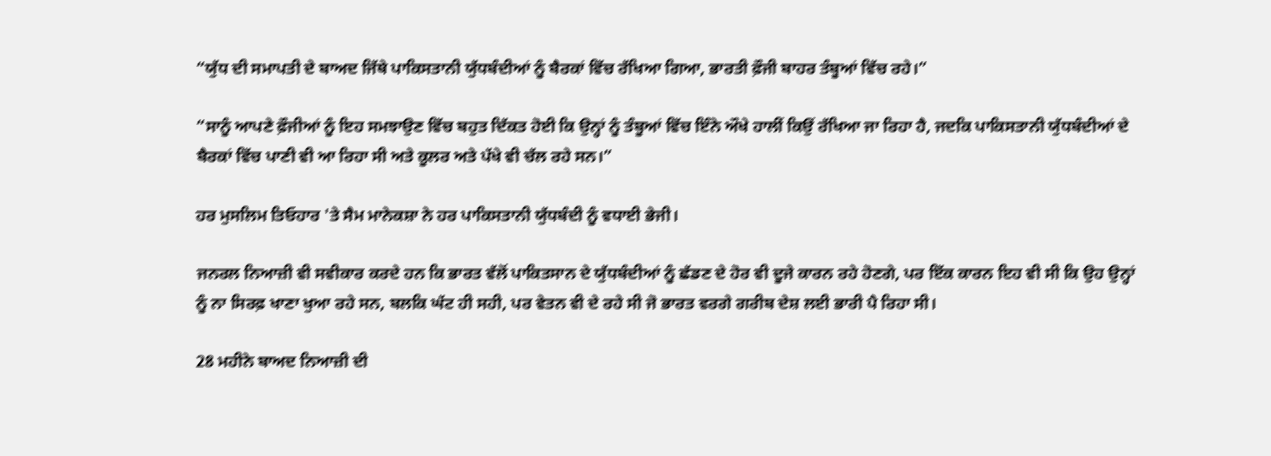“ਯੁੱਧ ਦੀ ਸਮਾਪਤੀ ਦੇ ਬਾਅਦ ਜਿੱਥੇ ਪਾਕਿਸਤਾਨੀ ਯੁੱਧਬੰਦੀਆਂ ਨੂੰ ਬੈਰਕਾਂ ਵਿੱਚ ਰੱਖਿਆ ਗਿਆ, ਭਾਰਤੀ ਫ਼ੌਜੀ ਬਾਹਰ ਤੰਬੂਆਂ ਵਿੱਚ ਰਹੇ।”

“ਸਾਨੂੰ ਆਪਣੇ ਫ਼ੌਜੀਆਂ ਨੂੰ ਇਹ ਸਮਝਾਉਣ ਵਿੱਚ ਬਹੁਤ ਦਿੱਕਤ ਹੋਈ ਕਿ ਉਨ੍ਹਾਂ ਨੂੰ ਤੰਬੂਆਂ ਵਿੱਚ ਇੰਨੇ ਔਖੇ ਹਾਲੀਂ ਕਿਉਂ ਰੱਖਿਆ ਜਾ ਰਿਹਾ ਹੈ, ਜਦਕਿ ਪਾਕਿਸਤਾਨੀ ਯੁੱਧਬੰਦੀਆਂ ਦੇ ਬੈਰਕਾਂ ਵਿੱਚ ਪਾਣੀ ਵੀ ਆ ਰਿਹਾ ਸੀ ਅਤੇ ਕੂਲਰ ਅਤੇ ਪੱਖੇ ਵੀ ਚੱਲ ਰਹੇ ਸਨ।”

ਹਰ ਮੁਸਲਿਮ ਤਿਓਹਾਰ 'ਤੇ ਸੈਮ ਮਾਨੇਕਸ਼ਾ ਨੇ ਹਰ ਪਾਕਿਸਤਾਨੀ ਯੁੱਧਬੰਦੀ ਨੂੰ ਵਧਾਈ ਭੇਜੀ।

ਜਨਰਲ ਨਿਆਜ਼ੀ ਵੀ ਸਵੀਕਾਰ ਕਰਦੇ ਹਨ ਕਿ ਭਾਰਤ ਵੱਲੋਂ ਪਾਕਿਤਸਾਨ ਦੇ ਯੁੱਧਬੰਦੀਆਂ ਨੂੰ ਛੱਡਣ ਦੇ ਹੋਰ ਵੀ ਦੂਜੇ ਕਾਰਨ ਰਹੇ ਹੋਣਗੇ, ਪਰ ਇੱਕ ਕਾਰਨ ਇਹ ਵੀ ਸੀ ਕਿ ਉਹ ਉਨ੍ਹਾਂ ਨੂੰ ਨਾ ਸਿਰਫ਼ ਖਾਣਾ ਖੁਆ ਰਹੇ ਸਨ, ਬਲਕਿ ਘੱਟ ਹੀ ਸਹੀ, ਪਰ ਵੇਤਨ ਵੀ ਦੇ ਰਹੇ ਸੀ ਜੋ ਭਾਰਤ ਵਰਗੇ ਗਰੀਬ ਦੇਸ਼ ਲਈ ਭਾਰੀ ਪੈ ਰਿਹਾ ਸੀ।

28 ਮਹੀਨੇ ਬਾਅਦ ਨਿਆਜ਼ੀ ਦੀ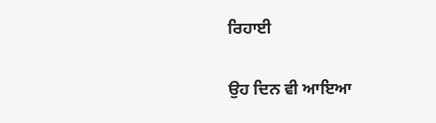ਰਿਹਾਈ

ਉਹ ਦਿਨ ਵੀ ਆਇਆ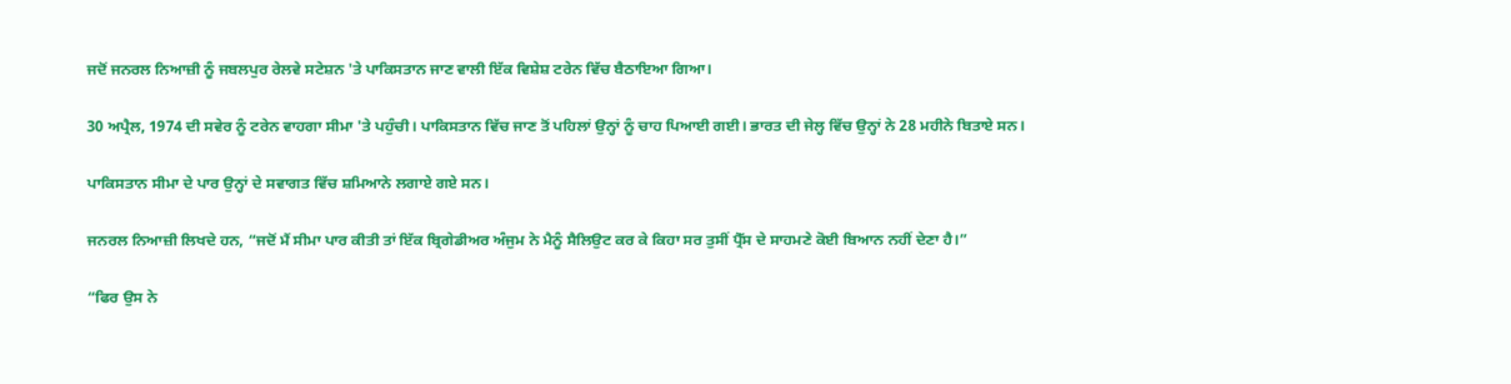ਜਦੋਂ ਜਨਰਲ ਨਿਆਜ਼ੀ ਨੂੰ ਜਬਲਪੁਰ ਰੇਲਵੇ ਸਟੇਸ਼ਨ 'ਤੇ ਪਾਕਿਸਤਾਨ ਜਾਣ ਵਾਲੀ ਇੱਕ ਵਿਸ਼ੇਸ਼ ਟਰੇਨ ਵਿੱਚ ਬੈਠਾਇਆ ਗਿਆ।

30 ਅਪ੍ਰੈਲ, 1974 ਦੀ ਸਵੇਰ ਨੂੰ ਟਰੇਨ ਵਾਹਗਾ ਸੀਮਾ 'ਤੇ ਪਹੁੰਚੀ। ਪਾਕਿਸਤਾਨ ਵਿੱਚ ਜਾਣ ਤੋਂ ਪਹਿਲਾਂ ਉਨ੍ਹਾਂ ਨੂੰ ਚਾਹ ਪਿਆਈ ਗਈ। ਭਾਰਤ ਦੀ ਜੇਲ੍ਹ ਵਿੱਚ ਉਨ੍ਹਾਂ ਨੇ 28 ਮਹੀਨੇ ਬਿਤਾਏ ਸਨ।

ਪਾਕਿਸਤਾਨ ਸੀਮਾ ਦੇ ਪਾਰ ਉਨ੍ਹਾਂ ਦੇ ਸਵਾਗਤ ਵਿੱਚ ਸ਼ਮਿਆਨੇ ਲਗਾਏ ਗਏ ਸਨ।

ਜਨਰਲ ਨਿਆਜ਼ੀ ਲਿਖਦੇ ਹਨ, “ਜਦੋਂ ਮੈਂ ਸੀਮਾ ਪਾਰ ਕੀਤੀ ਤਾਂ ਇੱਕ ਬ੍ਰਿਗੇਡੀਅਰ ਅੰਜੁਮ ਨੇ ਮੈਨੂੰ ਸੈਲਿਉਟ ਕਰ ਕੇ ਕਿਹਾ ਸਰ ਤੁਸੀਂ ਪ੍ਰੈੱਸ ਦੇ ਸਾਹਮਣੇ ਕੋਈ ਬਿਆਨ ਨਹੀਂ ਦੇਣਾ ਹੈ।”

“ਫਿਰ ਉਸ ਨੇ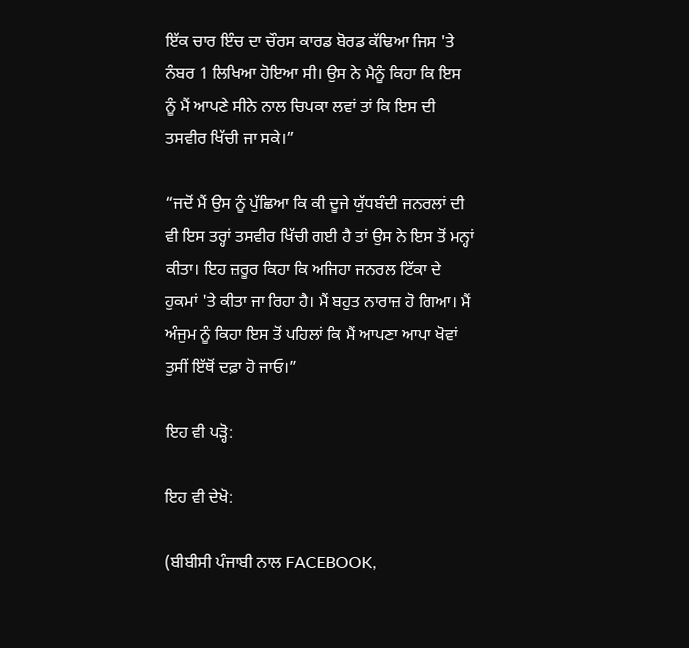ਇੱਕ ਚਾਰ ਇੰਚ ਦਾ ਚੌਰਸ ਕਾਰਡ ਬੋਰਡ ਕੱਢਿਆ ਜਿਸ 'ਤੇ ਨੰਬਰ 1 ਲਿਖਿਆ ਹੋਇਆ ਸੀ। ਉਸ ਨੇ ਮੈਨੂੰ ਕਿਹਾ ਕਿ ਇਸ ਨੂੰ ਮੈਂ ਆਪਣੇ ਸੀਨੇ ਨਾਲ ਚਿਪਕਾ ਲਵਾਂ ਤਾਂ ਕਿ ਇਸ ਦੀ ਤਸਵੀਰ ਖਿੱਚੀ ਜਾ ਸਕੇ।”

“ਜਦੋਂ ਮੈਂ ਉਸ ਨੂੰ ਪੁੱਛਿਆ ਕਿ ਕੀ ਦੂਜੇ ਯੁੱਧਬੰਦੀ ਜਨਰਲਾਂ ਦੀ ਵੀ ਇਸ ਤਰ੍ਹਾਂ ਤਸਵੀਰ ਖਿੱਚੀ ਗਈ ਹੈ ਤਾਂ ਉਸ ਨੇ ਇਸ ਤੋਂ ਮਨ੍ਹਾਂ ਕੀਤਾ। ਇਹ ਜ਼ਰੂਰ ਕਿਹਾ ਕਿ ਅਜਿਹਾ ਜਨਰਲ ਟਿੱਕਾ ਦੇ ਹੁਕਮਾਂ 'ਤੇ ਕੀਤਾ ਜਾ ਰਿਹਾ ਹੈ। ਮੈਂ ਬਹੁਤ ਨਾਰਾਜ਼ ਹੋ ਗਿਆ। ਮੈਂ ਅੰਜੁਮ ਨੂੰ ਕਿਹਾ ਇਸ ਤੋਂ ਪਹਿਲਾਂ ਕਿ ਮੈਂ ਆਪਣਾ ਆਪਾ ਖੋਵਾਂ ਤੁਸੀਂ ਇੱਥੋਂ ਦਫ਼ਾ ਹੋ ਜਾਓ।”

ਇਹ ਵੀ ਪੜ੍ਹੋ:

ਇਹ ਵੀ ਦੇਖੋ:

(ਬੀਬੀਸੀ ਪੰਜਾਬੀ ਨਾਲ FACEBOOK,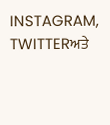INSTAGRAM, TWITTERਅਤੇ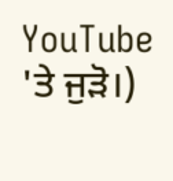YouTube 'ਤੇ ਜੁੜੋ।)